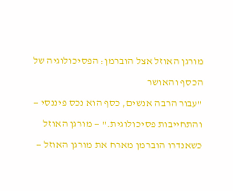מורגן האוזל אצל הוברמן: הפסיכולוגיה של הכסף והאושר
"עבור הרבה אנשים, כסף הוא נכס פיננסי — והתחייבות פסיכולוגית." — מורגן האוזל
כשאנדרו הוברמן מארח את מורגן האוזל —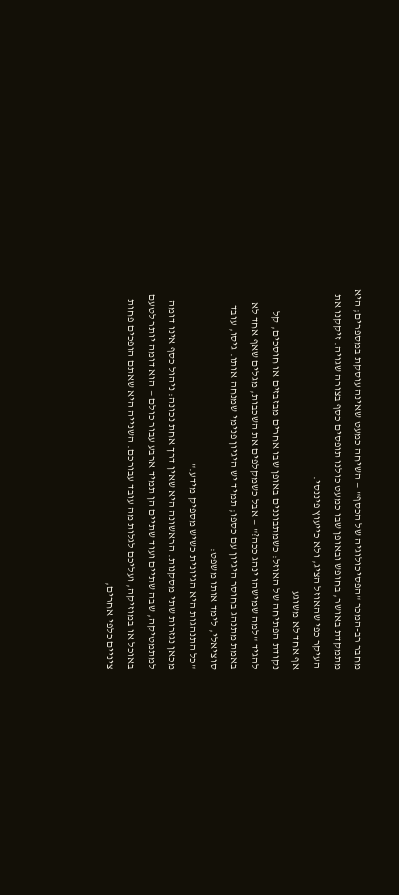מחבר רב-המכר "הפסיכולוגיה של הכסף" — השיחה כמעט שאינה עוסקת במספרים; היא מתמקדת באושר, בחופש ובאופן שבו כמעט כולנו תופסים כסף בצורה שגויה. זיקקנו את העיקר כפי שהאוזל הציג, ולא כייעוץ פיננסי.
אף אחד לא משוגע
נקודת הפתיחה של האוזל: כשמתבוננים באופן שבו אחרים מבזבזים או חוסכים, קל להגיד "למה שמישהו ינהג ככה?" — אבל כשמקלפים את השכבות, מגלים שאף אחד לא באמת מתנהג בחוסר היגיון עם כספו; תמיד יש היגיון פנימי שמנחה אותו. גיסו, עובד סוציאלי, לימד אותו משפט:
"כל התנהגות היא הגיונית כשיש מספיק מידע."
מכאן נגזרות שתי מסקנות. הראשונה היא שאין דרך אחת נכונה: ניהול כסף אינו דומה למתמטיקה, שבה שתיים ועוד שתיים הן תמיד ארבע עבור כולם — הוא דומה יותר לטעם באוכל או במוזיקה, ועליכם לגלות מה עובד עבורכם. השנייה היא שאתם הופכים פחות ציניים כלפי אחרים,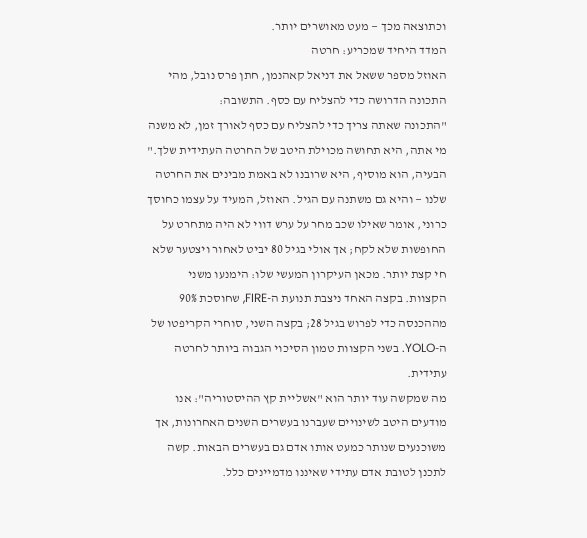וכתוצאה מכך — מעט מאושרים יותר.
המדד היחיד שמכריע: חרטה
האוזל מספר ששאל את דניאל קאהנמן, חתן פרס נובל, מהי התכונה הדרושה כדי להצליח עם כסף. התשובה:
"התכונה שאתה צריך כדי להצליח עם כסף לאורך זמן, לא משנה מי אתה, היא תחושה מכוילת היטב של החרטה העתידית שלך."
הבעיה, הוא מוסיף, היא שרובנו לא באמת מבינים את החרטה שלנו — והיא גם משתנה עם הגיל. האוזל, המעיד על עצמו כחוסך כרוני, אומר שאילו שכב מחר על ערש דווי לא היה מתחרט על החופשות שלא לקח; אך אולי בגיל 80 יביט לאחור ויצטער שלא חי קצת יותר. מכאן העיקרון המעשי שלו: הימנעו משני הקצוות. בקצה האחד ניצבת תנועת ה-FIRE, שחוסכת 90% מההכנסה כדי לפרוש בגיל 28; בקצה השני, סוחרי הקריפטו של ה-YOLO. בשני הקצוות טמון הסיכוי הגבוה ביותר לחרטה עתידית.
מה שמקשה עוד יותר הוא "אשליית קץ ההיסטוריה": אנו מודעים היטב לשינויים שעברנו בעשרים השנים האחרונות, אך משוכנעים שנותר כמעט אותו אדם גם בעשרים הבאות. קשה לתכנן לטובת אדם עתידי שאיננו מדמיינים כלל.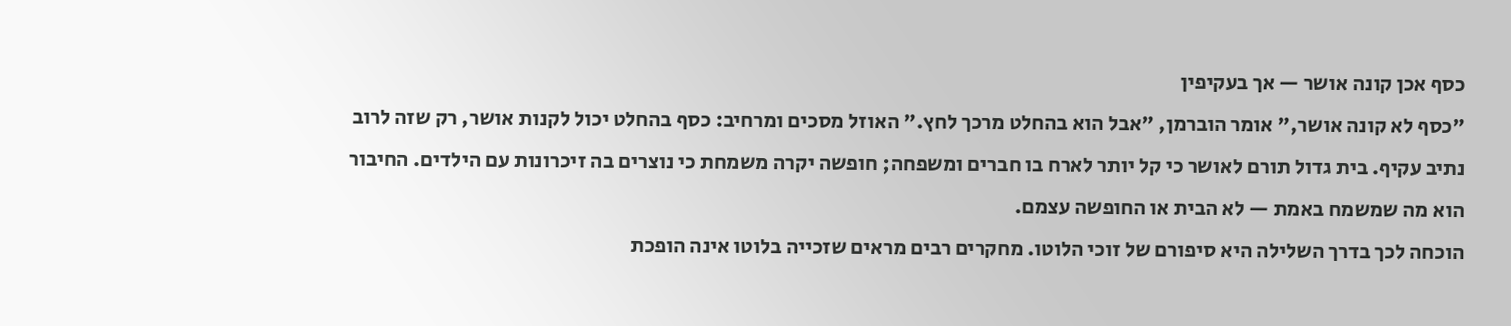כסף אכן קונה אושר — אך בעקיפין
"כסף לא קונה אושר," אומר הוברמן, "אבל הוא בהחלט מרכך לחץ." האוזל מסכים ומרחיב: כסף בהחלט יכול לקנות אושר, רק שזה לרוב נתיב עקיף. בית גדול תורם לאושר כי קל יותר לארח בו חברים ומשפחה; חופשה יקרה משמחת כי נוצרים בה זיכרונות עם הילדים. החיבור הוא מה שמשמח באמת — לא הבית או החופשה עצמם.
הוכחה לכך בדרך השלילה היא סיפורם של זוכי הלוטו. מחקרים רבים מראים שזכייה בלוטו אינה הופכת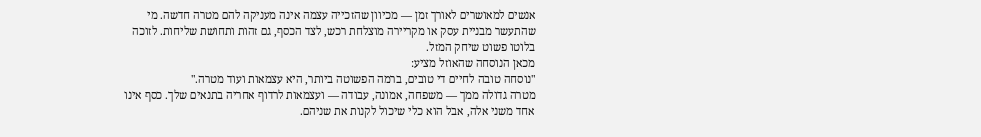אנשים למאושרים לאורך זמן — מכיוון שהזכייה עצמה אינה מעניקה להם מטרה חדשה. מי שהתעשר מבניית עסק או מקריירה מוצלחת רכש, לצד הכסף, גם זהות ותחושת שליחות. לזוכה בלוטו פשוט שיחק המזל.
מכאן הנוסחה שהאוזל מציע:
"נוסחה טובה לחיים די טובים, ברמה הפשוטה ביותר, היא עצמאות ועוד מטרה."
מטרה גדולה ממך — משפחה, אמונה, עבודה — ועצמאות לרדוף אחריה בתנאים שלך. כסף אינו אחד משני אלה, אבל הוא כלי שיכול לקנות את שניהם.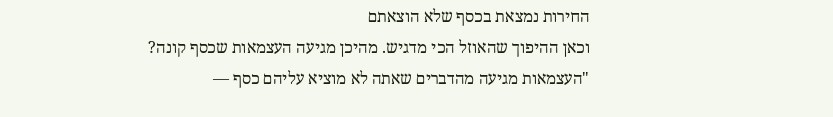החירות נמצאת בכסף שלא הוצאתם
וכאן ההיפוך שהאוזל הכי מדגיש. מהיכן מגיעה העצמאות שכסף קונה?
"העצמאות מגיעה מהדברים שאתה לא מוציא עליהם כסף —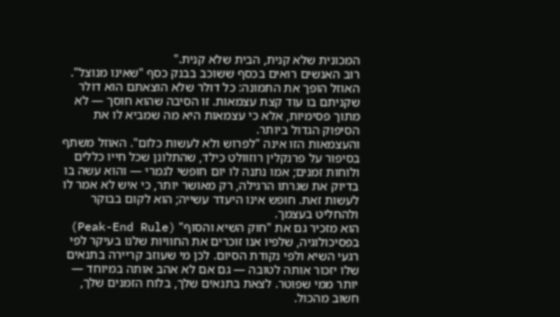המכונית שלא קנית, הבית שלא קנית."
רוב האנשים רואים בכסף ששוכב בבנק כסף "שאינו מנוצל". האוזל הופך את התמונה: כל דולר שלא הוצאתם הוא דולר שקניתם בו עוד קצת עצמאות. זו הסיבה שהוא חוסך — לא מתוך פסימיות, אלא כי עצמאות היא מה שמביא לו את הסיפוק הגדול ביותר.
והעצמאות הזו אינה "לפרוש ולא לעשות כלום". האוזל משתף בסיפור על פרנקלין רוזוולט כילד, שהתלונן שכל חייו כללים ולוחות זמנים; אמו נתנה לו יום חופשי לגמרי — והוא עשה בו בדיוק את שגרתו הרגילה, רק מאושר יותר, כי איש לא אמר לו לעשות זאת. חופש אינו היעדר עשייה; הוא לקום בבוקר ולהחליט בעצמך.
הוא מזכיר גם את "חוק השיא והסוף" (Peak-End Rule) בפסיכולוגיה, שלפיו אנו זוכרים את החוויות שלנו בעיקר לפי רגעי השיא ולפי נקודת הסיום. לכן מי שעוזב קריירה בתנאים שלו יזכור אותה לטובה — גם אם לא אהב אותה במיוחד — יותר ממי שפוטר. לצאת בתנאים שלך, בלוח הזמנים שלך, חשוב מהכול.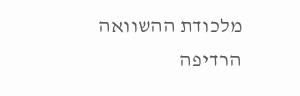מלכודת ההשוואה
הרדיפה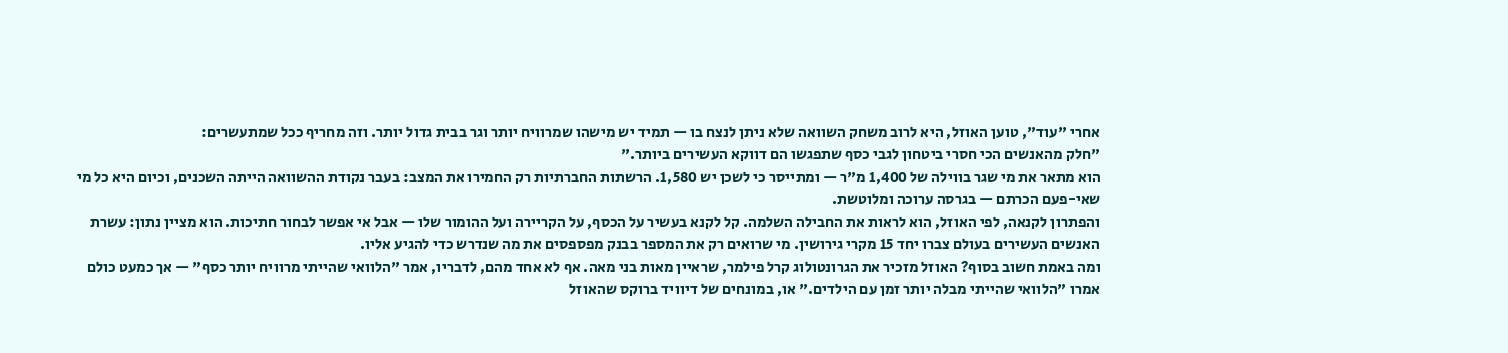אחרי "עוד", טוען האוזל, היא לרוב משחק השוואה שלא ניתן לנצח בו — תמיד יש מישהו שמרוויח יותר וגר בבית גדול יותר. וזה מחריף ככל שמתעשרים:
"חלק מהאנשים הכי חסרי ביטחון לגבי כסף שתפגשו הם דווקא העשירים ביותר."
הוא מתאר את מי שגר בווילה של 1,400 מ"ר — ומתייסר כי לשכן יש 1,580. הרשתות החברתיות רק החמירו את המצב: בעבר נקודת ההשוואה הייתה השכנים, וכיום היא כל מי שאי-פעם הכרתם — בגרסה ערוכה ומלוטשת.
והפתרון לקנאה, לפי האוזל, הוא לראות את החבילה השלמה. קל לקנא בעשיר על הכסף, על הקריירה ועל ההומור שלו — אבל אי אפשר לבחור חתיכות. הוא מציין נתון: עשרת האנשים העשירים בעולם צברו יחד 15 מקרי גירושין. מי שרואים רק את המספר בבנק מפספסים את מה שנדרש כדי להגיע אליו.
ומה באמת חשוב בסוף? האוזל מזכיר את הגרונטולוג קרל פילמר, שראיין מאות בני מאה. אף לא אחד מהם, לדבריו, אמר "הלוואי שהייתי מרוויח יותר כסף" — אך כמעט כולם אמרו "הלוואי שהייתי מבלה יותר זמן עם הילדים." או, במונחים של דיוויד ברוקס שהאוזל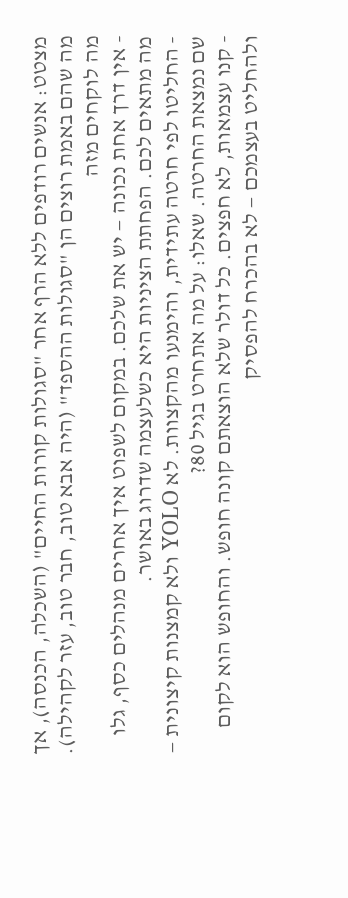מצטט: אנשים רודפים ללא הרף אחר "סגולות קורות החיים" (השכלה, הכנסה), אך מה שהם באמת רוצים הן "סגולות ההספד" (היה אבא טוב, חבר טוב, עזר לקהילה).
מה לוקחים מזה
- אין דרך אחת נכונה — יש את שלכם. במקום לשפוט איך אחרים מנהלים כסף, גלו מה מתאים לכם. הפחתת הציניות היא כשלעצמה שדרוג באושר.
- החליטו לפי חרטה עתידית, והימנעו מהקצוות. לא YOLO ולא קמצנות קיצונית — שם נמצאת החרטה. שאלו: על מה אתחרט בגיל 80?
- קנו עצמאות, לא חפצים. כל דולר שלא הוצאתם קונה חופש. והחופש הוא לקום ולהחליט בעצמכם — לא בהכרח להפסיק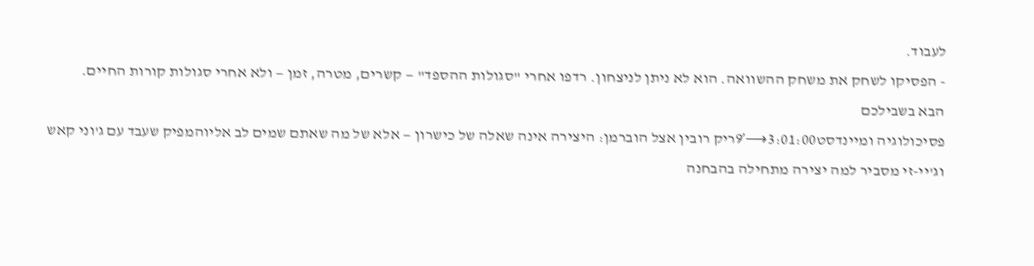לעבוד.
- הפסיקו לשחק את משחק ההשוואה. הוא לא ניתן לניצחון. רדפו אחרי "סגולות ההספד" — קשרים, מטרה, זמן — ולא אחרי סגולות קורות החיים.
הבא בשבילכם
פסיכולוגיה ומיינדסט3:01:00⟶9′ריק רובין אצל הוברמן: היצירה אינה שאלה של כישרון — אלא של מה שאתם שמים לב אליוהמפיק שעבד עם ג'וני קאש וג'יי-זי מסביר למה יצירה מתחילה בהבחנה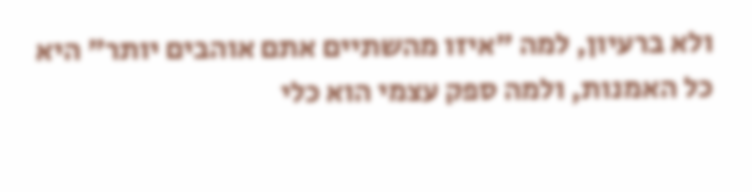ולא ברעיון, למה "איזו מהשתיים אתם אוהבים יותר" היא כל האמנות, ולמה ספק עצמי הוא כלי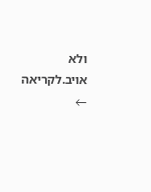ולא אויב.לקריאה ←